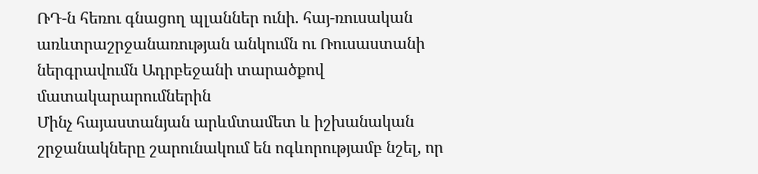ՌԴ-ն հեռու գնացող պլաններ ունի. հայ-ռուսական առևտրաշրջանառության անկումն ու Ռուսաստանի ներգրավումն Ադրբեջանի տարածքով մատակարարումներին
Մինչ հայաստանյան արևմտամետ և իշխանական շրջանակները շարունակում են ոգևորությամբ նշել, որ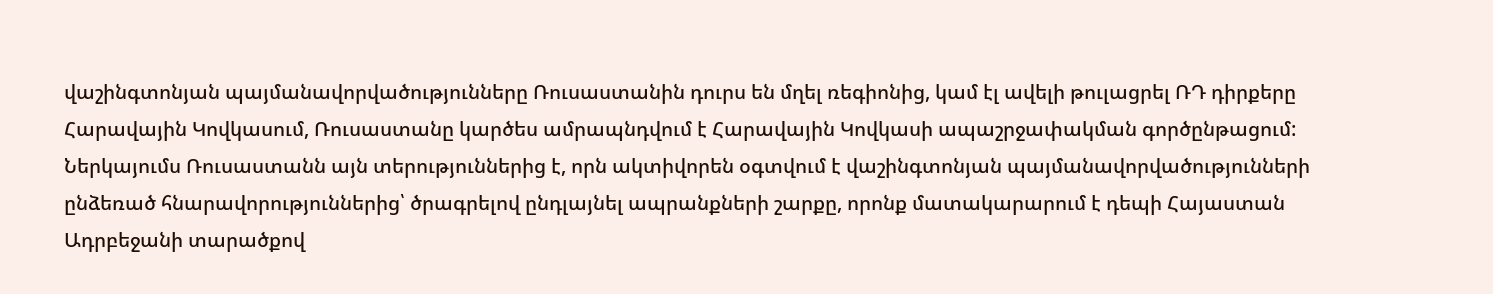վաշինգտոնյան պայմանավորվածությունները Ռուսաստանին դուրս են մղել ռեգիոնից, կամ էլ ավելի թուլացրել ՌԴ դիրքերը Հարավային Կովկասում, Ռուսաստանը կարծես ամրապնդվում է Հարավային Կովկասի ապաշրջափակման գործընթացում: Ներկայումս Ռուսաստանն այն տերություններից է, որն ակտիվորեն օգտվում է վաշինգտոնյան պայմանավորվածությունների ընձեռած հնարավորություններից՝ ծրագրելով ընդլայնել ապրանքների շարքը, որոնք մատակարարում է դեպի Հայաստան Ադրբեջանի տարածքով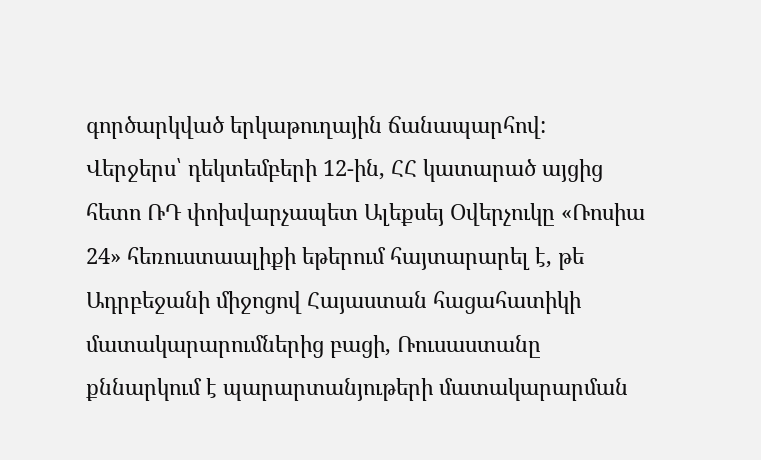գործարկված երկաթուղային ճանապարհով:
Վերջերս՝ դեկտեմբերի 12-ին, ՀՀ կատարած այցից հետո ՌԴ փոխվարչապետ Ալեքսեյ Օվերչուկը «Ռոսիա 24» հեռուստաալիքի եթերում հայտարարել է, թե Ադրբեջանի միջոցով Հայաստան հացահատիկի մատակարարումներից բացի, Ռուսաստանը քննարկում է պարարտանյութերի մատակարարման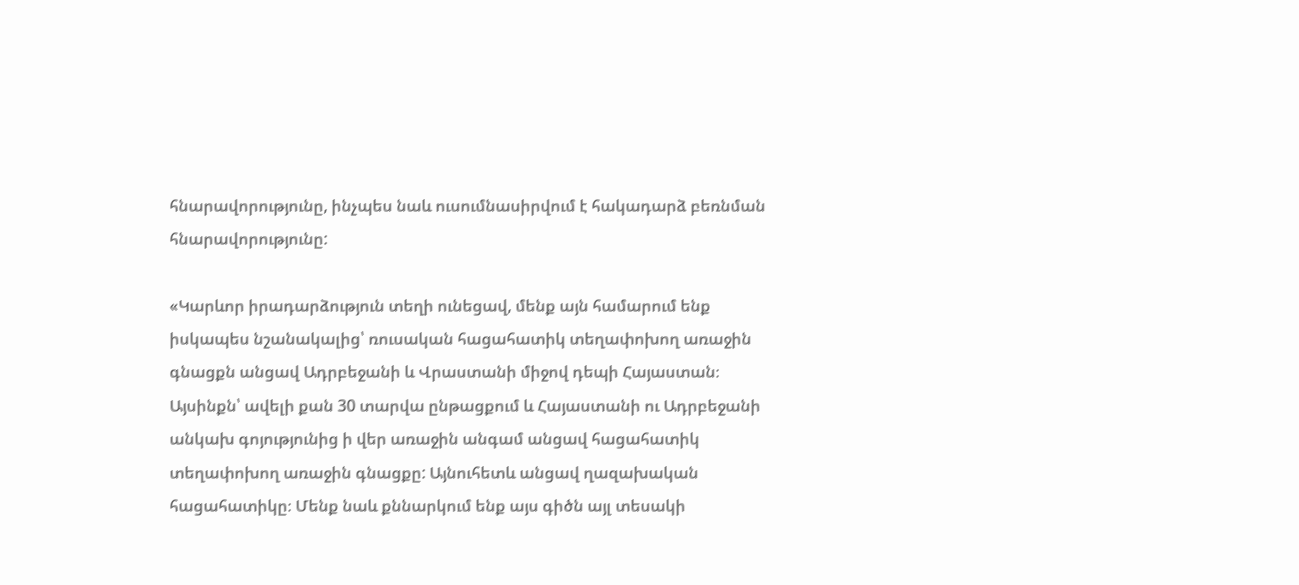հնարավորությունը, ինչպես նաև ուսումնասիրվում է հակադարձ բեռնման հնարավորությունը:

«Կարևոր իրադարձություն տեղի ունեցավ, մենք այն համարում ենք իսկապես նշանակալից՝ ռուսական հացահատիկ տեղափոխող առաջին գնացքն անցավ Ադրբեջանի և Վրաստանի միջով դեպի Հայաստան։ Այսինքն՝ ավելի քան 30 տարվա ընթացքում և Հայաստանի ու Ադրբեջանի անկախ գոյությունից ի վեր առաջին անգամ անցավ հացահատիկ տեղափոխող առաջին գնացքը: Այնուհետև անցավ ղազախական հացահատիկը։ Մենք նաև քննարկում ենք այս գիծն այլ տեսակի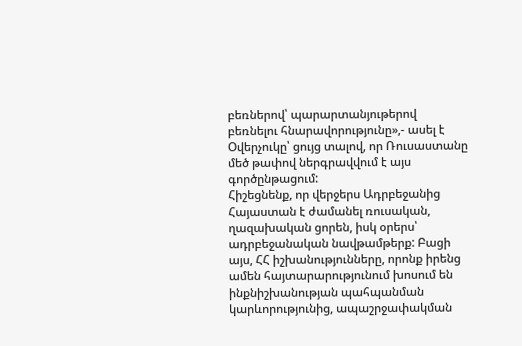բեռներով՝ պարարտանյութերով բեռնելու հնարավորությունը»,- ասել է Օվերչուկը՝ ցույց տալով, որ Ռուսաստանը մեծ թափով ներգրավվում է այս գործընթացում:
Հիշեցնենք, որ վերջերս Ադրբեջանից Հայաստան է ժամանել ռուսական, ղազախական ցորեն, իսկ օրերս՝ ադրբեջանական նավթամթերք: Բացի այս, ՀՀ իշխանությունները, որոնք իրենց ամեն հայտարարությունում խոսում են ինքնիշխանության պահպանման կարևորությունից, ապաշրջափակման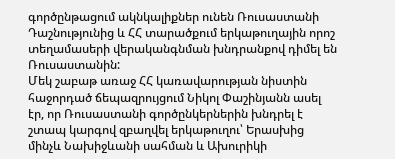գործընթացում ակնկալիքներ ունեն Ռուսաստանի Դաշնությունից և ՀՀ տարածքում երկաթուղային որոշ տեղամասերի վերականգնման խնդրանքով դիմել են Ռուսաստանին:
Մեկ շաբաթ առաջ ՀՀ կառավարության նիստին հաջորդած ճեպազրույցում Նիկոլ Փաշինյանն ասել էր, որ Ռուսաստանի գործընկերներին խնդրել է շտապ կարգով զբաղվել երկաթուղու՝ Երասխից մինչև Նախիջևանի սահման և Ախուրիկի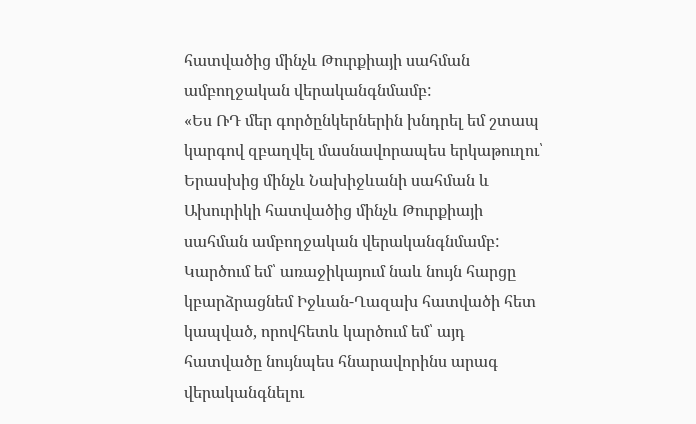հատվածից մինչև Թուրքիայի սահման ամբողջական վերականգնմամբ:
«Ես ՌԴ մեր գործընկերներին խնդրել եմ շտապ կարգով զբաղվել մասնավորապես երկաթուղու՝ Երասխից մինչև Նախիջևանի սահման և Ախուրիկի հատվածից մինչև Թուրքիայի սահման ամբողջական վերականգնմամբ: Կարծում եմ՝ առաջիկայում նաև նույն հարցը կբարձրացնեմ Իջևան-Ղազախ հատվածի հետ կապված, որովհետև կարծում եմ՝ այդ հատվածը նույնպես հնարավորինս արագ վերականգնելու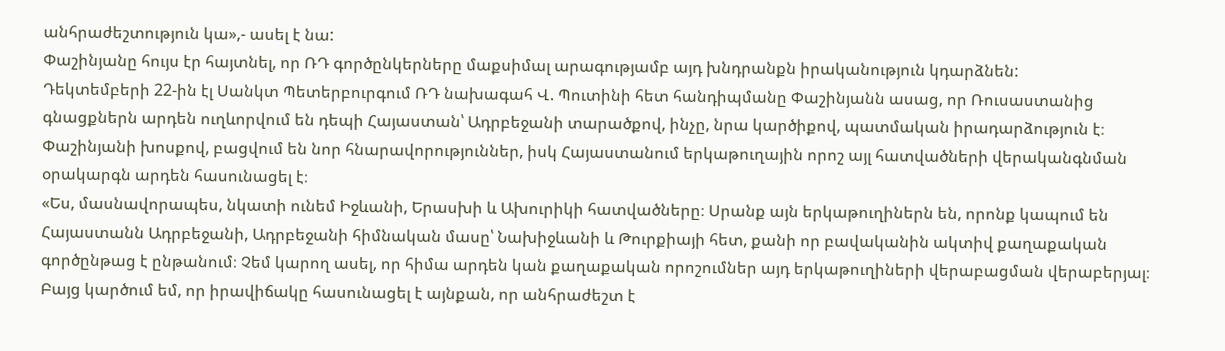անհրաժեշտություն կա»,- ասել է նա:
Փաշինյանը հույս էր հայտնել, որ ՌԴ գործընկերները մաքսիմալ արագությամբ այդ խնդրանքն իրականություն կդարձնեն:
Դեկտեմբերի 22-ին էլ Սանկտ Պետերբուրգում ՌԴ նախագահ Վ. Պուտինի հետ հանդիպմանը Փաշինյանն ասաց, որ Ռուսաստանից գնացքներն արդեն ուղևորվում են դեպի Հայաստան՝ Ադրբեջանի տարածքով, ինչը, նրա կարծիքով, պատմական իրադարձություն է։ Փաշինյանի խոսքով, բացվում են նոր հնարավորություններ, իսկ Հայաստանում երկաթուղային որոշ այլ հատվածների վերականգնման օրակարգն արդեն հասունացել է։
«Ես, մասնավորապես, նկատի ունեմ Իջևանի, Երասխի և Ախուրիկի հատվածները։ Սրանք այն երկաթուղիներն են, որոնք կապում են Հայաստանն Ադրբեջանի, Ադրբեջանի հիմնական մասը՝ Նախիջևանի և Թուրքիայի հետ, քանի որ բավականին ակտիվ քաղաքական գործընթաց է ընթանում։ Չեմ կարող ասել, որ հիմա արդեն կան քաղաքական որոշումներ այդ երկաթուղիների վերաբացման վերաբերյալ։ Բայց կարծում եմ, որ իրավիճակը հասունացել է այնքան, որ անհրաժեշտ է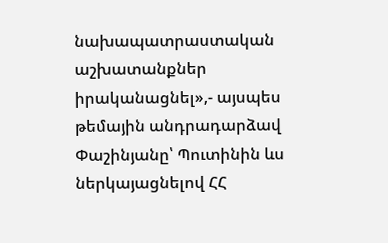նախապատրաստական աշխատանքներ իրականացնել»,- այսպես թեմային անդրադարձավ Փաշինյանը՝ Պուտինին ևս ներկայացնելով ՀՀ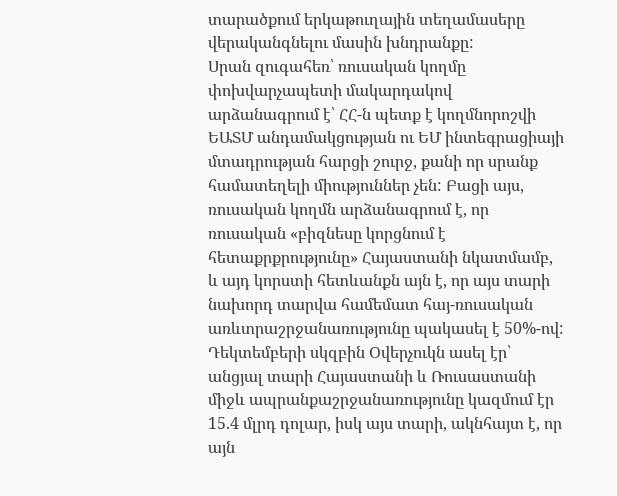տարածքում երկաթուղային տեղամասերը վերականգնելու մասին խնդրանքը:
Սրան զուգահեռ՝ ռուսական կողմը փոխվարչապետի մակարդակով արձանագրում է՝ ՀՀ-ն պետք է կողմնորոշվի ԵԱՏՄ անդամակցության ու ԵՄ ինտեգրացիայի մտադրության հարցի շուրջ, քանի որ սրանք համատեղելի միություններ չեն: Բացի այս, ռուսական կողմն արձանագրում է, որ ռուսական «բիզնեսը կորցնում է հետաքրքրությունը» Հայաստանի նկատմամբ, և այդ կորստի հետևանքն այն է, որ այս տարի նախորդ տարվա համեմատ հայ-ռուսական առևտրաշրջանառությունը պակասել է 50%-ով:
Դեկտեմբերի սկզբին Օվերչուկն ասել էր՝ անցյալ տարի Հայաստանի և Ռուսաստանի միջև ապրանքաշրջանառությունը կազմում էր 15.4 մլրդ դոլար, իսկ այս տարի, ակնհայտ է, որ այն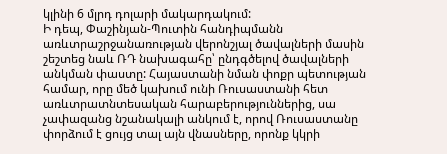կլինի 6 մլրդ դոլարի մակարդակում:
Ի դեպ, Փաշինյան-Պուտին հանդիպմանն առևտրաշրջանառության վերոնշյալ ծավալների մասին շեշտեց նաև ՌԴ նախագահը՝ ընդգծելով ծավալների անկման փաստը: Հայաստանի նման փոքր պետության համար, որը մեծ կախում ունի Ռուսաստանի հետ առևտրատնտեսական հարաբերություններից, սա չափազանց նշանակալի անկում է, որով Ռուսաստանը փորձում է ցույց տալ այն վնասները, որոնք կկրի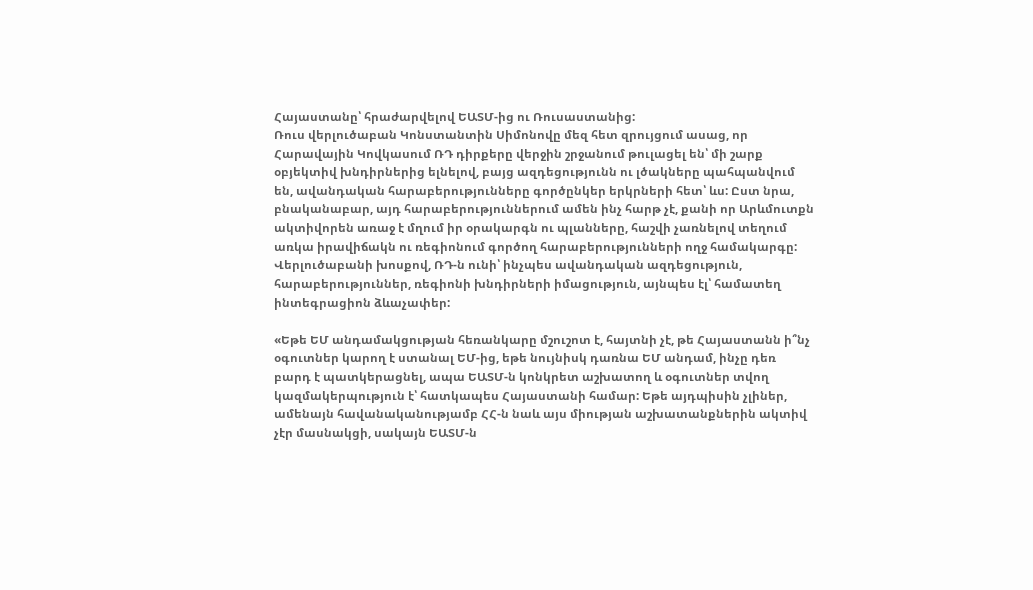Հայաստանը՝ հրաժարվելով ԵԱՏՄ-ից ու Ռուսաստանից:
Ռուս վերլուծաբան Կոնստանտին Սիմոնովը մեզ հետ զրույցում ասաց, որ Հարավային Կովկասում ՌԴ դիրքերը վերջին շրջանում թուլացել են՝ մի շարք օբյեկտիվ խնդիրներից ելնելով, բայց ազդեցությունն ու լծակները պահպանվում են, ավանդական հարաբերությունները գործընկեր երկրների հետ՝ ևս: Ըստ նրա, բնականաբար, այդ հարաբերություններում ամեն ինչ հարթ չէ, քանի որ Արևմուտքն ակտիվորեն առաջ է մղում իր օրակարգն ու պլանները, հաշվի չառնելով տեղում առկա իրավիճակն ու ռեգիոնում գործող հարաբերությունների ողջ համակարգը: Վերլուծաբանի խոսքով, ՌԴ-ն ունի՝ ինչպես ավանդական ազդեցություն, հարաբերություններ, ռեգիոնի խնդիրների իմացություն, այնպես էլ՝ համատեղ ինտեգրացիոն ձևաչափեր:

«Եթե ԵՄ անդամակցության հեռանկարը մշուշոտ է, հայտնի չէ, թե Հայաստանն ի՞նչ օգուտներ կարող է ստանալ ԵՄ-ից, եթե նույնիսկ դառնա ԵՄ անդամ, ինչը դեռ բարդ է պատկերացնել, ապա ԵԱՏՄ-ն կոնկրետ աշխատող և օգուտներ տվող կազմակերպություն է՝ հատկապես Հայաստանի համար: Եթե այդպիսին չլիներ, ամենայն հավանականությամբ ՀՀ-ն նաև այս միության աշխատանքներին ակտիվ չէր մասնակցի, սակայն ԵԱՏՄ-ն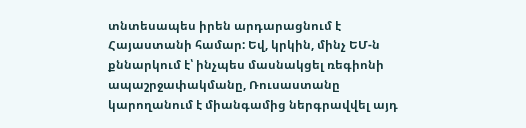տնտեսապես իրեն արդարացնում է Հայաստանի համար: Եվ, կրկին, մինչ ԵՄ-ն քննարկում է՝ ինչպես մասնակցել ռեգիոնի ապաշրջափակմանը, Ռուսաստանը կարողանում է միանգամից ներգրավվել այդ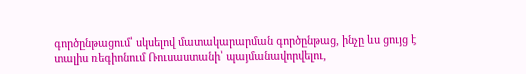գործընթացում՝ սկսելով մատակարարման գործընթաց, ինչը ևս ցույց է տալիս ռեգիոնում Ռուսաստանի՝ պայմանավորվելու,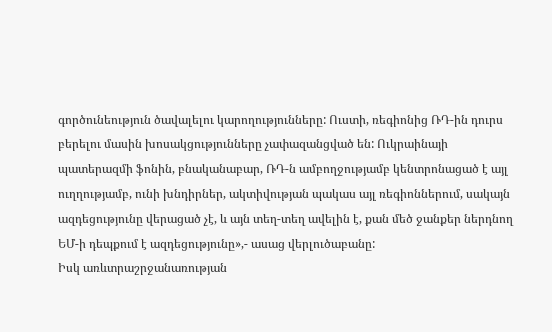գործունեություն ծավալելու կարողությունները: Ուստի, ռեգիոնից ՌԴ-ին դուրս բերելու մասին խոսակցությունները չափազանցված են: Ուկրաինայի պատերազմի ֆոնին, բնականաբար, ՌԴ-ն ամբողջությամբ կենտրոնացած է այլ ուղղությամբ, ունի խնդիրներ, ակտիվության պակաս այլ ռեգիոններում, սակայն ազդեցությունը վերացած չէ, և այն տեղ-տեղ ավելին է, քան մեծ ջանքեր ներդնող ԵՄ-ի դեպքում է ազդեցությունը»,- ասաց վերլուծաբանը:
Իսկ առևտրաշրջանառության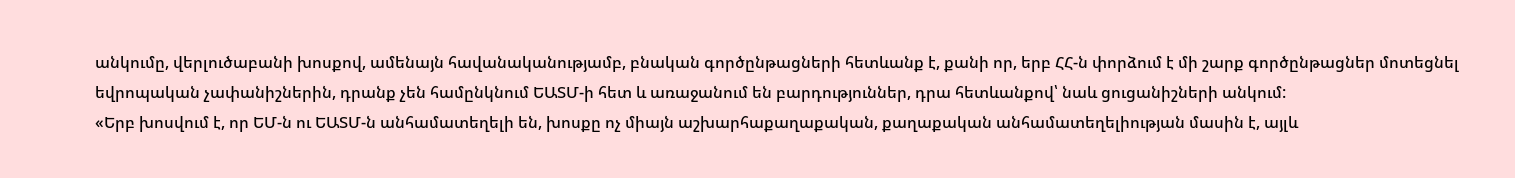անկումը, վերլուծաբանի խոսքով, ամենայն հավանականությամբ, բնական գործընթացների հետևանք է, քանի որ, երբ ՀՀ-ն փորձում է մի շարք գործընթացներ մոտեցնել եվրոպական չափանիշներին, դրանք չեն համընկնում ԵԱՏՄ-ի հետ և առաջանում են բարդություններ, դրա հետևանքով՝ նաև ցուցանիշների անկում:
«Երբ խոսվում է, որ ԵՄ-ն ու ԵԱՏՄ-ն անհամատեղելի են, խոսքը ոչ միայն աշխարհաքաղաքական, քաղաքական անհամատեղելիության մասին է, այլև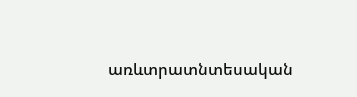առևտրատնտեսական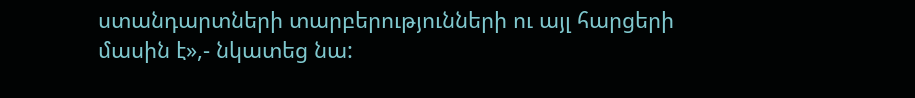ստանդարտների տարբերությունների ու այլ հարցերի մասին է»,- նկատեց նա: